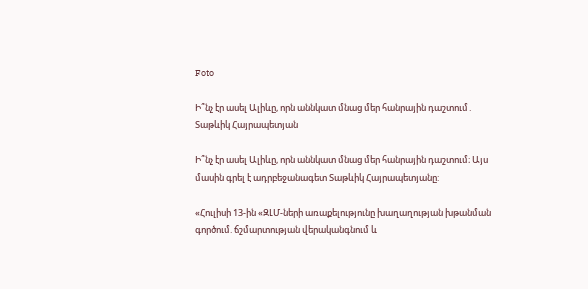Foto

Ի՞նչ էր ասել Ալիևը, որն աննկատ մնաց մեր հանրային դաշտում․ Տաթևիկ Հայրապետյան

Ի՞նչ էր ասել Ալիևը, որն աննկատ մնաց մեր հանրային դաշտում։ Այս մասին գրել է ադրբեջանագետ Տաթևիկ Հայրապետյանը:

«Հուլիսի 13-ին «ԶԼՄ-ների առաքելությունը խաղաղության խթանման գործում. ճշմարտության վերականգնում և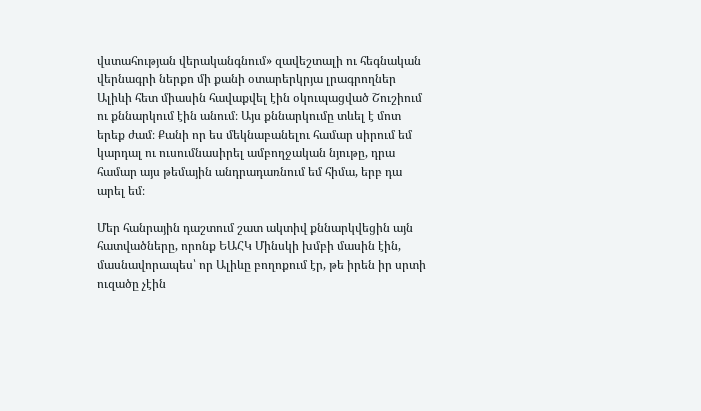վստահության վերականգնում» զավեշտալի ու հեգնական վերնագրի ներքո մի քանի օտարերկրյա լրագրողներ Ալիևի հետ միասին հավաքվել էին օկուպացված Շուշիում ու քննարկում էին անում։ Այս քննարկումը տևել է մոտ երեք ժամ։ Քանի որ ես մեկնաբանելու համար սիրում եմ կարդալ ու ուսումնասիրել ամբողջական նյութը, դրա համար այս թեմային անդրադառնում եմ հիմա, երբ դա արել եմ։

Մեր հանրային դաշտում շատ ակտիվ քննարկվեցին այն հատվածները, որոնք ԵԱՀԿ Մինսկի խմբի մասին էին, մասնավորապես՝ որ Ալիևը բողոքում էր, թե իրեն իր սրտի ուզածը չէին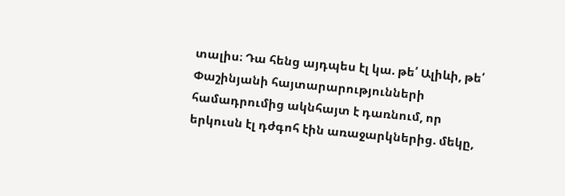տալիս։ Դա հենց այդպես էլ կա. թե՛ Ալիևի, թե՛ Փաշինյանի հայտարարությունների համադրումից ակնհայտ է դառնում, որ երկուսն էլ դժգոհ էին առաջարկներից. մեկը,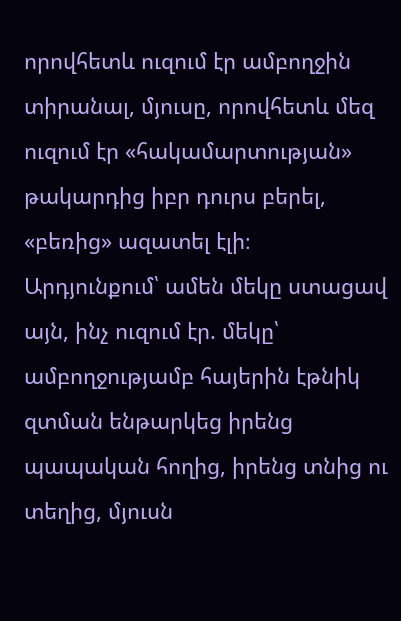որովհետև ուզում էր ամբողջին տիրանալ, մյուսը, որովհետև մեզ ուզում էր «հակամարտության» թակարդից իբր դուրս բերել, «բեռից» ազատել էլի։ Արդյունքում՝ ամեն մեկը ստացավ այն, ինչ ուզում էր. մեկը՝ ամբողջությամբ հայերին էթնիկ զտման ենթարկեց իրենց պապական հողից, իրենց տնից ու տեղից, մյուսն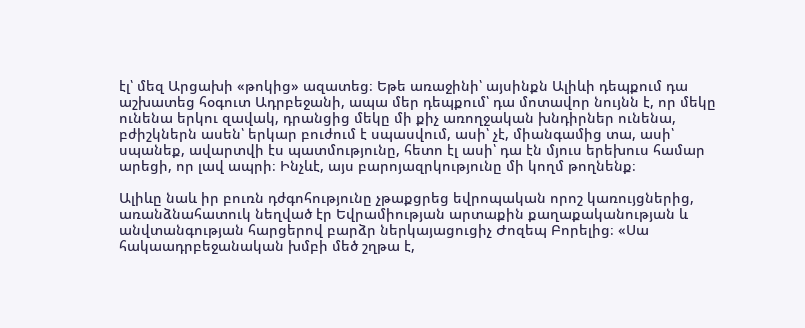էլ՝ մեզ Արցախի «թոկից» ազատեց։ Եթե առաջինի՝ այսինքն Ալիևի դեպքում դա աշխատեց հօգուտ Ադրբեջանի, ապա մեր դեպքում՝ դա մոտավոր նույնն է, որ մեկը ունենա երկու զավակ, դրանցից մեկը մի քիչ առողջական խնդիրներ ունենա, բժիշկներն ասեն՝ երկար բուժում է սպասվում, ասի՝ չէ, միանգամից տա, ասի՝ սպանեք, ավարտվի էս պատմությունը, հետո էլ ասի՝ դա էն մյուս երեխուս համար արեցի, որ լավ ապրի։ Ինչևէ, այս բարոյազրկությունը մի կողմ թողնենք։

Ալիևը նաև իր բուռն դժգոհությունը չթաքցրեց եվրոպական որոշ կառույցներից, առանձնահատուկ նեղված էր Եվրամիության արտաքին քաղաքականության և անվտանգության հարցերով բարձր ներկայացուցիչ Ժոզեպ Բորելից։ «Սա հակաադրբեջանական խմբի մեծ շղթա է,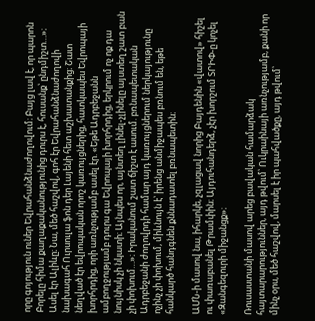որը գոյություն ուներ Եվրահանձնաժողովում։ Բայց լավ է, որ պարոն Բորելը հիմա քաղաքականությունից դուրս է, հուսանք՝ ընդմիշտ…»։ Ասել էր Ալիևը։ Նա, մեծ հաշվով, գոհ էր Եվրահանձնաժողովի նախագահ Ուրսուլա ֆոն դեր Լայենի հետ աշխատանքից։ Շատ նեղված էր եվրոպական որոշ կառույցներից, հատկապես Եվրոպայի խորհրդից, որի առնչությամբ ասել էր. «Եթե Ադրբեջանն ամբողջությամբ դուրս գա Եվրոպայի խորհրդից, երկրում ոչ ոք դա նույնիսկ չի նկատի։ Այնպես որ, այնտեղ լինել-չլինելը այստեղ շատ բան չի փոխում…»։ Իրականում շատ ճիշտ է ասում. բռնապետական Ադրբեջանի ժողովրդի համար այդ կառույցներում ներկայությունը ոչինչ չի փոխում, միևնույն է՝ իրենց անմիջապես բռնում են, եթե հանկարծ հանդգնեն քննադատել բռնապետին։

ԱՄՆ-ի մասով նա, իհարկե, չզլացավ նորից Բայդենին «վատով» հիշել ու փառաբանել Թրամփին։ Այդուհանդերձ, չէր խորշում ՏՐԻՓ-ը կոչել «Զանգեզուրի միջանցք»։

Ռուսաստանի մասով արեց բավական համարձակ հայտարարություններ, այդ թվում՝ Ուկրաինայի առնչությամբ, քանի որ մինչ օրս, մեծ հաշվով, մարսել է իր պահվածքը, այդ թվում՝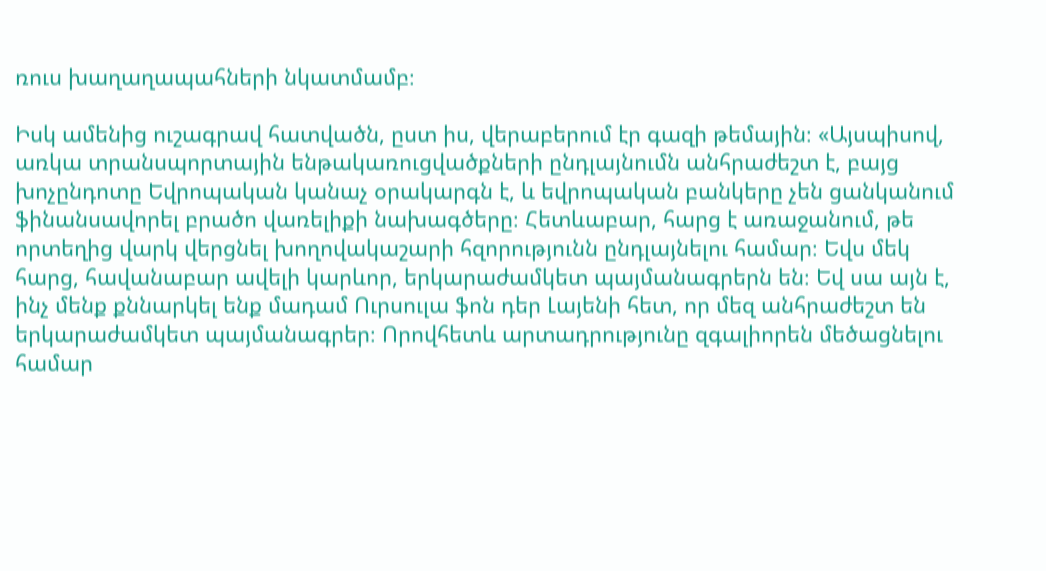ռուս խաղաղապահների նկատմամբ։

Իսկ ամենից ուշագրավ հատվածն, ըստ իս, վերաբերում էր գազի թեմային։ «Այսպիսով, առկա տրանսպորտային ենթակառուցվածքների ընդլայնումն անհրաժեշտ է, բայց խոչընդոտը Եվրոպական կանաչ օրակարգն է, և եվրոպական բանկերը չեն ցանկանում ֆինանսավորել բրածո վառելիքի նախագծերը։ Հետևաբար, հարց է առաջանում, թե որտեղից վարկ վերցնել խողովակաշարի հզորությունն ընդլայնելու համար։ Եվս մեկ հարց, հավանաբար ավելի կարևոր, երկարաժամկետ պայմանագրերն են։ Եվ սա այն է, ինչ մենք քննարկել ենք մադամ Ուրսուլա ֆոն դեր Լայենի հետ, որ մեզ անհրաժեշտ են երկարաժամկետ պայմանագրեր։ Որովհետև արտադրությունը զգալիորեն մեծացնելու համար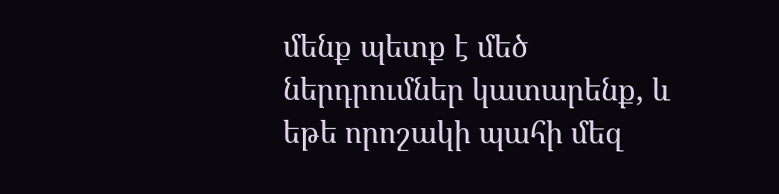մենք պետք է մեծ ներդրումներ կատարենք, և եթե որոշակի պահի մեզ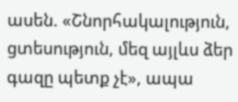ասեն. «Շնորհակալություն, ցտեսություն, մեզ այլևս ձեր գազը պետք չէ», ապա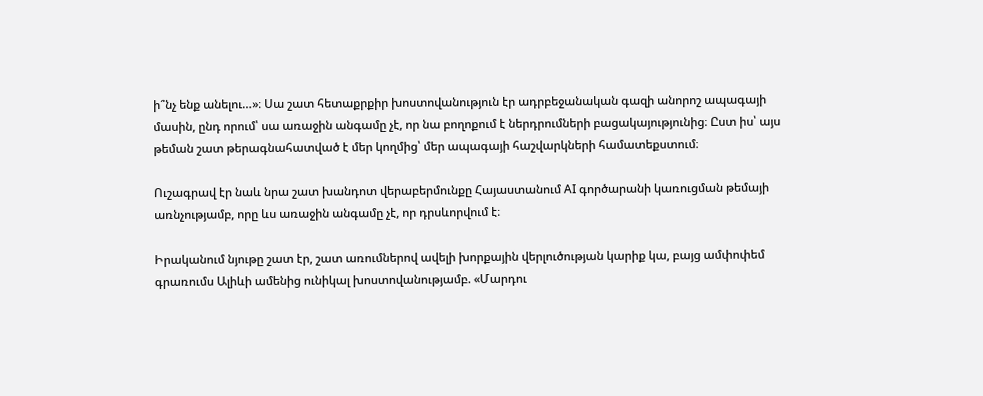ի՞նչ ենք անելու…»։ Սա շատ հետաքրքիր խոստովանություն էր ադրբեջանական գազի անորոշ ապագայի մասին, ընդ որում՝ սա առաջին անգամը չէ, որ նա բողոքում է ներդրումների բացակայությունից։ Ըստ իս՝ այս թեման շատ թերագնահատված է մեր կողմից՝ մեր ապագայի հաշվարկների համատեքստում։

Ուշագրավ էր նաև նրա շատ խանդոտ վերաբերմունքը Հայաստանում AI գործարանի կառուցման թեմայի առնչությամբ, որը ևս առաջին անգամը չէ, որ դրսևորվում է։

Իրականում նյութը շատ էր, շատ առումներով ավելի խորքային վերլուծության կարիք կա, բայց ամփոփեմ գրառումս Ալիևի ամենից ունիկալ խոստովանությամբ. «Մարդու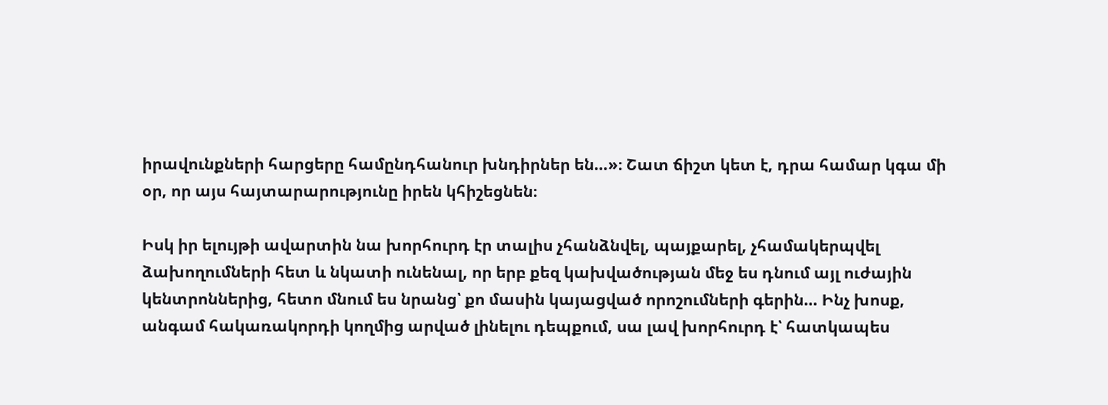իրավունքների հարցերը համընդհանուր խնդիրներ են…»։ Շատ ճիշտ կետ է, դրա համար կգա մի օր, որ այս հայտարարությունը իրեն կհիշեցնեն։

Իսկ իր ելույթի ավարտին նա խորհուրդ էր տալիս չհանձնվել, պայքարել, չհամակերպվել ձախողումների հետ և նկատի ունենալ, որ երբ քեզ կախվածության մեջ ես դնում այլ ուժային կենտրոններից, հետո մնում ես նրանց՝ քո մասին կայացված որոշումների գերին… Ինչ խոսք, անգամ հակառակորդի կողմից արված լինելու դեպքում, սա լավ խորհուրդ է՝ հատկապես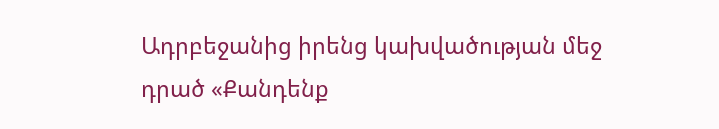Ադրբեջանից իրենց կախվածության մեջ դրած «Քանդենք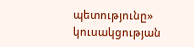պետությունը» կուսակցության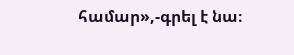համար»,-գրել է նա։